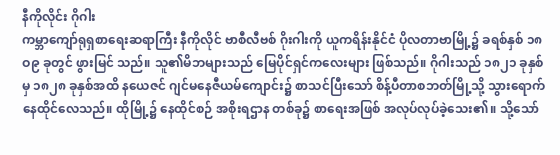နီကိုလိုင်း ဂိုဂါး
ကမ္ဘာကျော်ရုရှစာရေးဆရာကြီး နီကိုလိုင် ဗာစီလီဗစ် ဂိုးဂါးကို ယူကရိန်းနိုင်ငံ ပိုလတာဗာမြို့၌ ခရစ်နှစ် ၁၈ဝ၉ ခုတွင် ဖွားမြင် သည်။ သူ၏မိဘများသည် မြေပိုင်ရှင်ကလေးများ ဖြစ်သည်။ ဂိုဂါးသည် ၁၈၂၁ ခုနှစ်မှ ၁၈၂၈ ခုနှစ်အထိ နယေဇင် ဂျင်မနေဇီယမ်ကျောင်း၌ စာသင်ပြီးသော် စိန့်ပီတာစဘတ်မြို့သို့ သွားရောက်နေထိုင်လေသည်။ ထိုမြို့၌ နေထိုင်စဉ် အစိုးရဌာန တစ်ခု၌ စာရေးအဖြစ် အလုပ်လုပ်ခဲ့သေး၏။ သို့သော်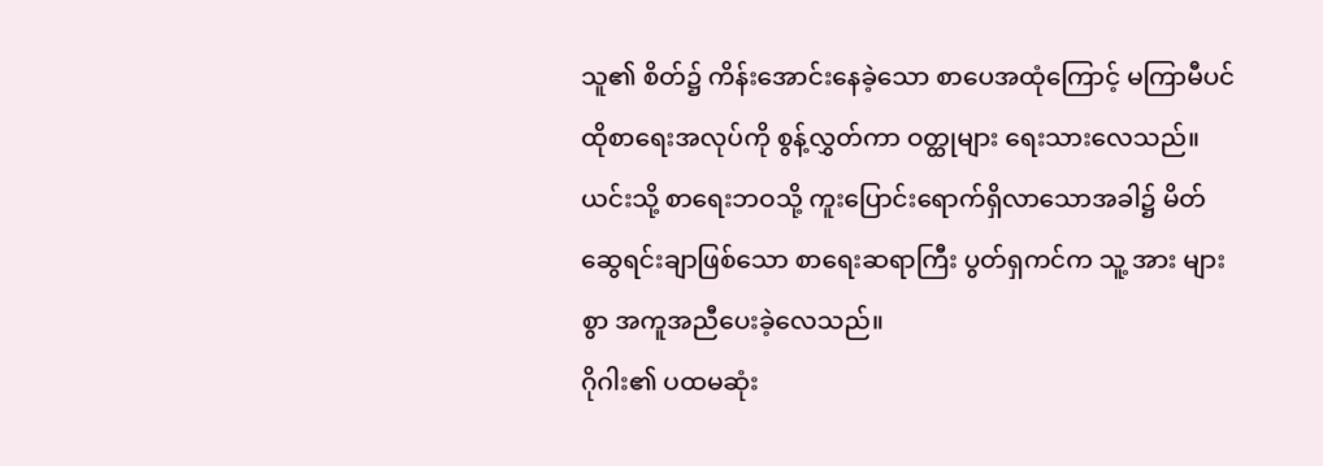သူ၏ စိတ်၌ ကိန်းအောင်းနေခဲ့သော စာပေအထုံကြောင့် မကြာမီပင် ထိုစာရေးအလုပ်ကို စွန့်လွှတ်ကာ ဝတ္ထုများ ရေးသားလေသည်။ ယင်းသို့ စာရေးဘဝသို့ ကူးပြောင်းရောက်ရှိလာသောအခါ၌ မိတ်ဆွေရင်းချာဖြစ်သော စာရေးဆရာကြီး ပွတ်ရှကင်က သူ့ အား များစွာ အကူအညီပေးခဲ့လေသည်။
ဂိုဂါး၏ ပထမဆုံး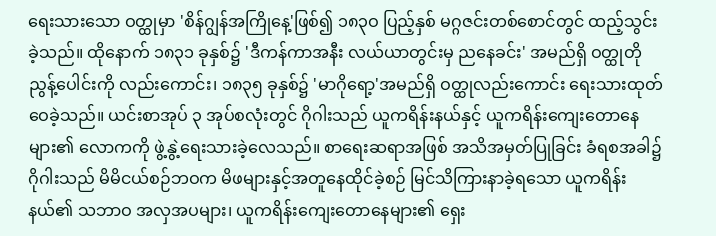ရေးသားသော ဝတ္ထုမှာ 'စိန်ဂျွန်အကြိုနေ့'ဖြစ်၍ ၁၈၃ဝ ပြည့်နှစ် မဂ္ဂဇင်းတစ်စောင်တွင် ထည့်သွင်းခဲ့သည်။ ထိုနောက် ၁၈၃၁ ခုနှစ်၌ 'ဒီကန်ကာအနီး လယ်ယာတွင်းမှ ညနေခင်း' အမည်ရှိ ဝတ္ထုတိုညွန့်ပေါင်းကို လည်းကောင်း၊ ၁၈၃၅ ခုနှစ်၌ 'မာဂိုရော့'အမည်ရှိ ဝတ္ထုလည်းကောင်း ရေးသားထုတ်ဝေခဲ့သည်။ ယင်းစာအုပ် ၃ အုပ်စလုံးတွင် ဂိုဂါးသည် ယူကရိန်းနယ်နှင့် ယူကရိန်းကျေးတောနေများ၏ လောကကို ဖွဲ့နွဲ့ရေးသားခဲ့လေသည်။ စာရေးဆရာအဖြစ် အသိအမှတ်ပြုခြင်း ခံရစအခါ၌ ဂိုဂါးသည် မိမိငယ်စဉ်ဘဝက မိဖများနှင့်အတူနေထိုင်ခဲ့စဉ် မြင်သိကြားနာခဲ့ရသော ယူကရိန်းနယ်၏ သဘာဝ အလှအပများ၊ ယူကရိန်းကျေးတောနေများ၏ ရှေး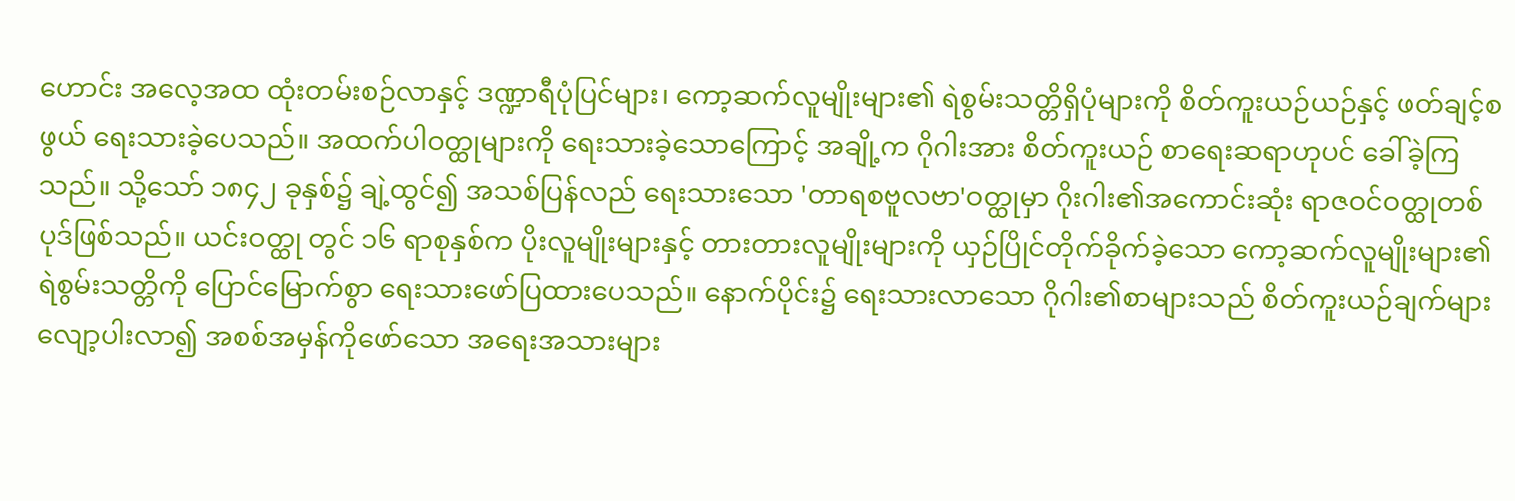ဟောင်း အလေ့အထ ထုံးတမ်းစဉ်လာနှင့် ဒဏ္ဍာရီပုံပြင်များ၊ ကော့ဆက်လူမျိုးများ၏ ရဲစွမ်းသတ္တိရှိပုံများကို စိတ်ကူးယဉ်ယဉ်နှင့် ဖတ်ချင့်စဖွယ် ရေးသားခဲ့ပေသည်။ အထက်ပါဝတ္ထုများကို ရေးသားခဲ့သောကြောင့် အချို့က ဂိုဂါးအား စိတ်ကူးယဉ် စာရေးဆရာဟုပင် ခေါ်ခဲ့ကြ သည်။ သို့သော် ၁၈၄၂ ခုနှစ်၌ ချဲ့ထွင်၍ အသစ်ပြန်လည် ရေးသားသော 'တာရစဗူလဗာ'ဝတ္ထုမှာ ဂိုးဂါး၏အကောင်းဆုံး ရာဇဝင်ဝတ္ထုတစ်ပုဒ်ဖြစ်သည်။ ယင်းဝတ္ထု တွင် ၁၆ ရာစုနှစ်က ပိုးလူမျိုးများနှင့် တားတားလူမျိုးများကို ယှဉ်ပြိုင်တိုက်ခိုက်ခဲ့သော ကော့ဆက်လူမျိုးများ၏ ရဲစွမ်းသတ္တိကို ပြောင်မြောက်စွာ ရေးသားဖော်ပြထားပေသည်။ နောက်ပိုင်း၌ ရေးသားလာသော ဂိုဂါး၏စာများသည် စိတ်ကူးယဉ်ချက်များ လျော့ပါးလာ၍ အစစ်အမှန်ကိုဖော်သော အရေးအသားများ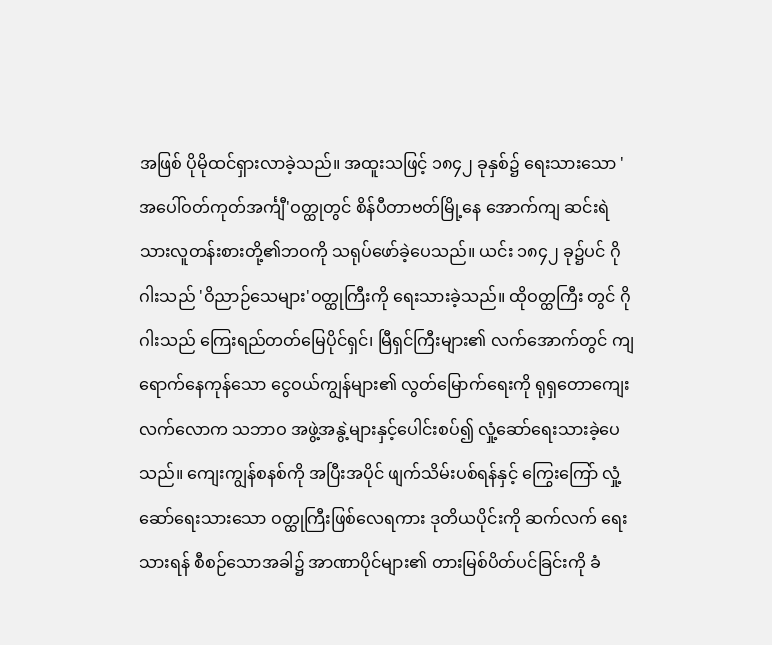အဖြစ် ပိုမိုထင်ရှားလာခဲ့သည်။ အထူးသဖြင့် ၁၈၄၂ ခုနှစ်၌ ရေးသားသော 'အပေါ်ဝတ်ကုတ်အင်္ကျီ'ဝတ္ထုတွင် စိန်ပီတာဗတ်မြို့နေ အောက်ကျ ဆင်းရဲသားလူတန်းစားတို့၏ဘဝကို သရုပ်ဖော်ခဲ့ပေသည်။ ယင်း ၁၈၄၂ ခု၌ပင် ဂိုဂါးသည် 'ဝိညာဉ်သေများ'ဝတ္ထုကြီးကို ရေးသားခဲ့သည်။ ထိုဝတ္ထကြီး တွင် ဂိုဂါးသည် ကြေးရည်တတ်မြေပိုင်ရှင်၊ မြီရှင်ကြီးများ၏ လက်အောက်တွင် ကျရောက်နေကုန်သော ငွေဝယ်ကျွန်များ၏ လွတ်မြောက်ရေးကို ရုရှတောကျေးလက်လောက သဘာဝ အဖွဲ့အနွဲ့များနှင့်ပေါင်းစပ်၍ လှုံ့ဆော်ရေးသားခဲ့ပေသည်။ ကျေးကျွန်စနစ်ကို အပြီးအပိုင် ဖျက်သိမ်းပစ်ရန်နှင့် ကြွေးကြော် လှုံ့ဆော်ရေးသားသော ဝတ္ထုကြီးဖြစ်လေရကား ဒုတိယပိုင်းကို ဆက်လက် ရေးသားရန် စီစဉ်သောအခါ၌ အာဏာပိုင်များ၏ တားမြစ်ပိတ်ပင်ခြင်းကို ခံ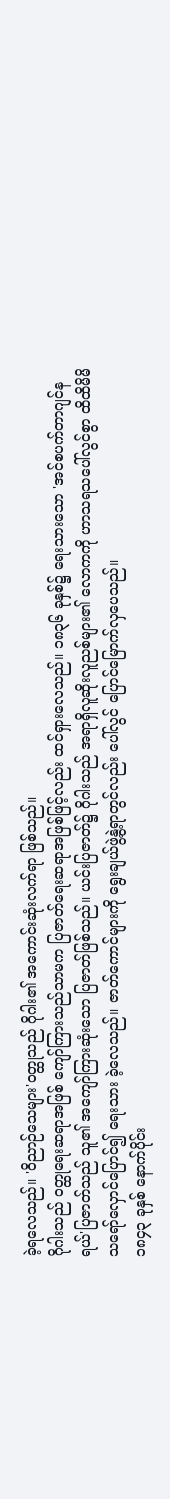ခဲ့ရလေသည်။ 'ဝိညာဉ်သေများ'ဝတ္ထုသည် ဂိုဂါး၏ အကောင်းဆုံးလက်ရာ ဖြစ်သည်။
ဂိုဂါးသည် ဝတ္ထုရေးဆရာအဖြစ် ကျော်ကြားသည်သာမက ပြဇာတ်ရေးဆရာအဖြစ်ဖြင့်လည်း ထင်ရှားလေသည်။ ၁၈၃၆ ခုနှစ်၌ ရေးသားသော 'အင်စပက်တာဂျင်နရယ်'ပြဇာတ်သည် သူ၏ အကျော်ကြားဆုံးသော ပြဇာတ်ဖြစ်သည်။ ယင်းပြဇာတ်၌ ဂိုဂါးသည် အရာရှိလူဆိုးလူညစ်များ၏ လောကကို ဟာသရသပေါ်လွင်စွာ ထိထိမိမိ သရော်လှောင်ပြောင်၍ ရေးသား ခဲ့လေသည်။ ဇာတ်ကောင်များကို ရွေးချယ်ဖွဲ့နွဲ့ရာတွင်လည်း ပေါ်လွင် ပြောင်မြောက်လှပေသည်။
၁၈၄၃ ခုနှစ် နောက်ပိုင်း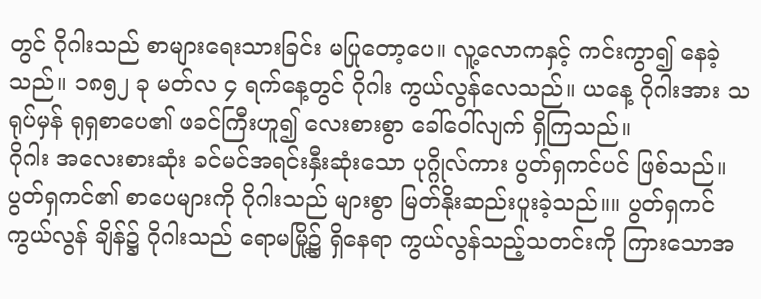တွင် ဂိုဂါးသည် စာများရေးသားခြင်း မပြုတော့ပေ။ လူ့လောကနှင့် ကင်းကွာ၍ နေခဲ့သည်။ ၁၈၅၂ ခု မတ်လ ၄ ရက်နေ့တွင် ဂိုဂါး ကွယ်လွန်လေသည်။ ယနေ့ ဂိုဂါးအား သရုပ်မှန် ရုရှစာပေ၏ ဖခင်ကြီးဟူ၍ လေးစားစွာ ခေါ်ဝေါ်လျက် ရှိကြသည်။
ဂိုဂါး အလေးစားဆုံး ခင်မင်အရင်းနှီးဆုံးသော ပုဂ္ဂိုလ်ကား ပွတ်ရှကင်ပင် ဖြစ်သည်။ ပွတ်ရှကင်၏ စာပေများကို ဂိုဂါးသည် များစွာ မြတ်နိုးဆည်းပူးခဲ့သည်။။ ပွတ်ရှကင် ကွယ်လွန် ချိန်၌ ဂိုဂါးသည် ရောမမြို့၌ ရှိနေရာ ကွယ်လွန်သည့်သတင်းကို ကြားသောအ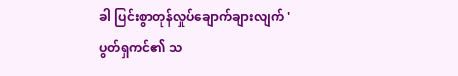ခါ ပြင်းစွာတုန်လှုပ်ချောက်ချားလျက် 'ပွတ်ရှကင်၏ သ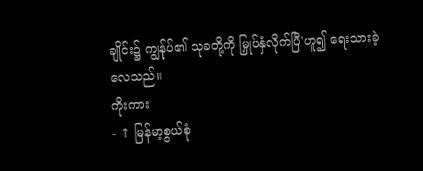ချိုင်း၌ ကျွန်ုပ်၏ သုခတို့ကို မြှုပ်နှံလိုက်ပြီ'ဟူ၍ ရေးသားခဲ့လေသည်။
ကိုးကား
- ↑ မြန်မာ့စွယ်စုံ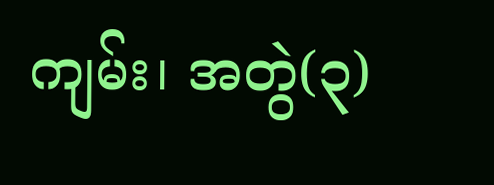ကျမ်း၊ အတွဲ(၃)